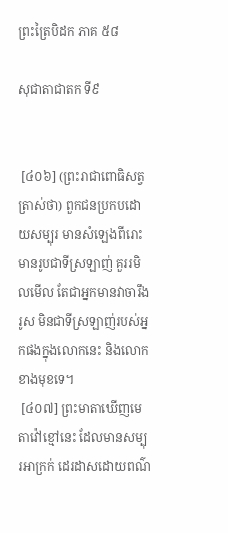ព្រះត្រៃបិដក ភាគ ៥៨

សុជាតាជាតក ទី៩


 [៤០៦] (ព្រះរាជាពោធិសត្វ ត្រាស់ថា) ពួកជនប្រកបដោយសម្បុរ មានសំឡេងពីរោះ មានរូបជាទីស្រឡាញ់ គួររមិលមើល តែជាអ្នកមានវាចារឹងរូស មិនជាទីស្រឡាញ់របស់អ្នកផងក្នុងលោកនេះ និងលោកខាងមុខទេ។
 [៤០៧] ព្រះមាតាឃើញមេតាវ៉ៅខ្មៅនេះ ដែលមានសម្បុរអាក្រក់ ដេរដាសដោយពណ៌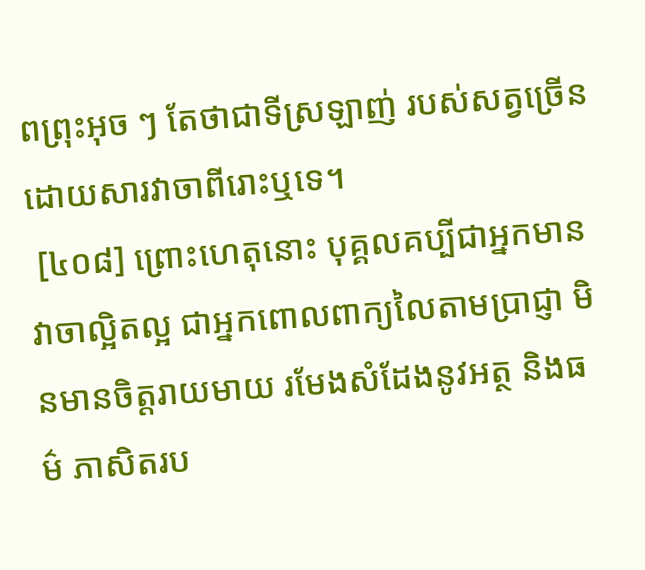ពព្រុះអុច ៗ តែថាជាទីស្រឡាញ់ របស់សត្វច្រើន ដោយសារវាចាពីរោះឬទេ។
 [៤០៨] ព្រោះហេតុនោះ បុគ្គលគប្បីជាអ្នកមានវាចាល្អិតល្អ ជាអ្នកពោលពាក្យលៃតាមប្រាជ្ញា មិនមានចិត្តរាយមាយ រមែងសំដែងនូវអត្ថ និងធម៌ ភាសិតរប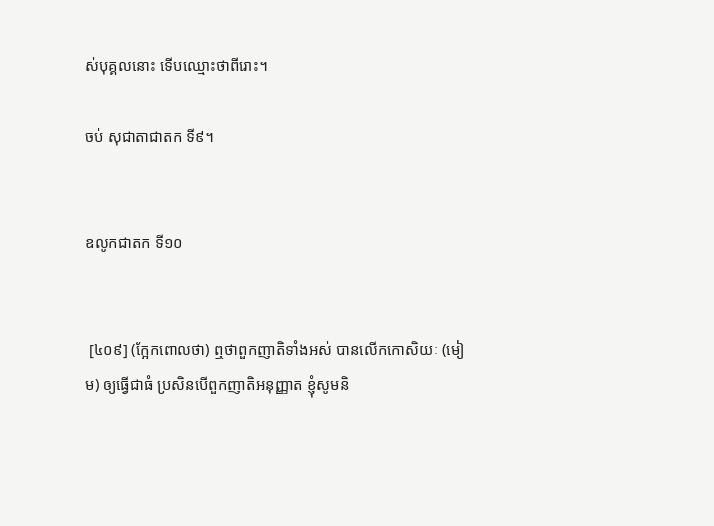ស់បុគ្គលនោះ ទើបឈ្មោះថាពីរោះ។

ចប់ សុជាតាជាតក ទី៩។


ឧលូកជាតក ទី១០


 [៤០៩] (ក្អែកពោលថា) ឮថាពួកញាតិទាំងអស់ បានលើកកោសិយៈ (មៀម) ឲ្យធ្វើជាធំ ប្រសិនបើពួកញាតិអនុញ្ញាត ខ្ញុំសូមនិ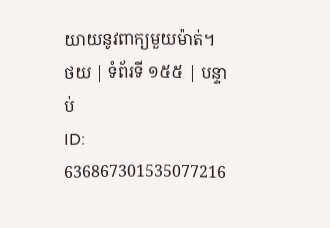យាយនូវពាក្យមួយម៉ាត់។
ថយ | ទំព័រទី ១៥៥ | បន្ទាប់
ID: 636867301535077216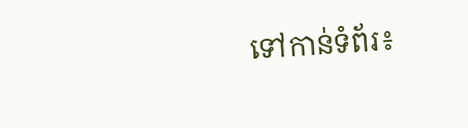ទៅកាន់ទំព័រ៖